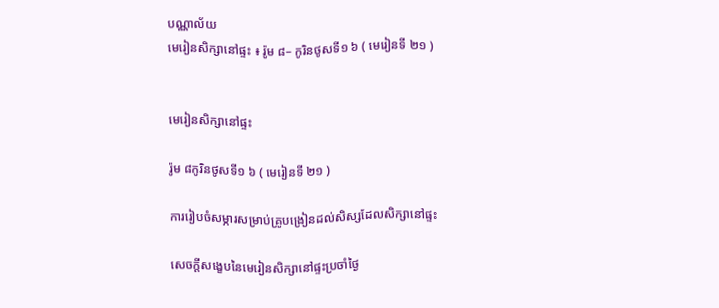បណ្ណាល័យ
មេរៀនសិក្សានៅផ្ទះ ៖ រ៉ូម ៨– កូរិនថូសទី១ ៦ ( មេរៀនទី ២១ )


មេរៀនសិក្សានៅផ្ទះ

រ៉ូម ៨កូរិនថូសទី១ ៦ ( មេរៀនទី ២១ )

ការរៀបចំសម្ភារសម្រាប់គ្រូបង្រៀនដល់សិស្សដែលសិក្សានៅផ្ទះ

សេចក្ដីសង្ខេបនៃមេរៀនសិក្សានៅផ្ទះប្រចាំថ្ងៃ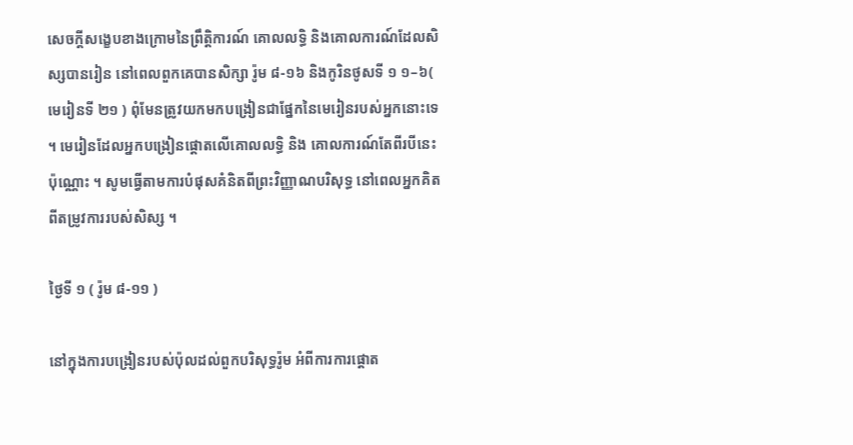សេចក្ដីសង្ខេបខាងក្រោមនៃព្រឹត្តិការណ៍ គោលលទ្ធិ និងគោលការណ៍ដែលសិស្សបានរៀន នៅពេលពួកគេបានសិក្សា រ៉ូម ៨-១៦ និងកូរិនថូសទី ១ ១–៦( មេរៀនទី ២១ ) ពុំមែនត្រូវយកមកបង្រៀនជាផ្នែកនៃមេរៀនរបស់អ្នកនោះទេ ។ មេរៀនដែលអ្នកបង្រៀនផ្ដោតលើគោលលទ្ធិ និង គោលការណ៍តែពីរបីនេះប៉ុណ្ណោះ ។ សូមធ្វើតាមការបំផុសគំនិតពីព្រះវិញ្ញាណបរិសុទ្ធ នៅពេលអ្នកគិតពីតម្រូវការរបស់សិស្ស ។

ថ្ងៃទី ១ ( រ៉ូម ៨-១១ )

នៅក្នុងការបង្រៀនរបស់ប៉ុលដល់ពួកបរិសុទ្ធរ៉ូម អំពីការការផ្តោត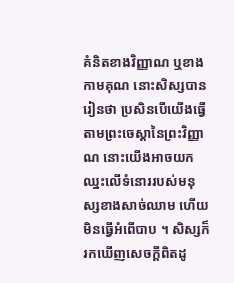គំនិតខាងវិញ្ញាណ ឬខាងកាមគុណ នោះសិស្សបានរៀនថា ប្រសិនបើយើងធ្វើតាមព្រះចេស្ដានៃព្រះវិញ្ញាណ នោះយើងអាចយកឈ្នះលើទំនោររបស់មនុស្សខាងសាច់ឈាម ហើយមិនធ្វើអំពើបាប ។ សិស្សក៏រកឃើញសេចក្ដីពិតដូ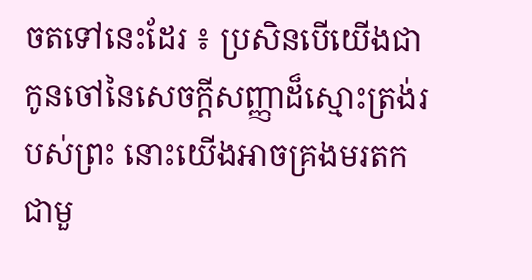ចតទៅនេះដែរ ៖ ប្រសិនបើយើងជាកូនចៅនៃសេចក្ដីសញ្ញាដ៏ស្មោះត្រង់របស់ព្រះ នោះយើងអាចគ្រងមរតកជាមួ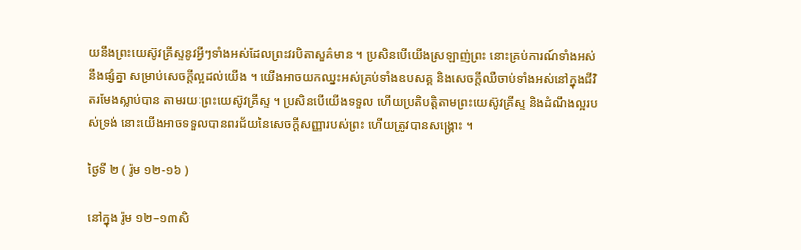យនឹងព្រះយេស៊ូវគ្រីស្ទនូវអ្វីៗទាំងអស់ដែលព្រះវរបិតាសួគ៌មាន ។ ប្រសិនបើយើងស្រឡាញ់ព្រះ នោះគ្រប់ការណ៍ទាំងអស់នឹងផ្សំគ្នា សម្រាប់សេចក្ដីល្អដល់យើង ។ យើងអាចយកឈ្នះអស់គ្រប់ទាំងឧបសគ្គ និងសេចក្តីឈឺចាប់ទាំងអស់នៅក្នុងជីវិតរមែងស្លាប់បាន តាមរយៈព្រះយេស៊ូវគ្រីស្ទ ។ ប្រសិនបើយើងទទួល ហើយប្រតិបត្តិតាមព្រះយេស៊ូវគ្រីស្ទ និងដំណឹងល្អរបស់ទ្រង់ នោះយើងអាចទទួលបានពរជ័យនៃសេចក្ដីសញ្ញារបស់ព្រះ ហើយត្រូវបានសង្គ្រោះ ។

ថ្ងៃទី ២ ( រ៉ូម ១២-១៦ )

នៅក្នុង រ៉ូម ១២–១៣សិ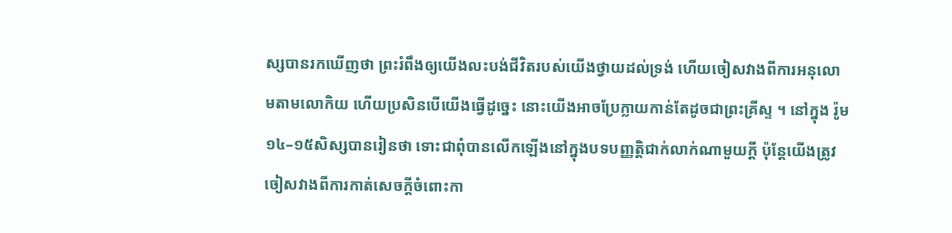ស្សបានរកឃើញថា ព្រះរំពឹងឲ្យយើងលះបង់ជីវិតរបស់យើងថ្វាយដល់ទ្រង់ ហើយចៀសវាងពីការអនុលោមតាមលោកិយ ហើយប្រសិនបើយើងធ្វើដូច្នេះ នោះយើងអាចប្រែក្លាយកាន់តែដូចជាព្រះគ្រីស្ទ ។ នៅក្នុង រ៉ូម ១៤–១៥សិស្សបានរៀនថា ទោះជាពុំបានលើកឡើងនៅក្នុងបទបញ្ញត្តិជាក់លាក់ណាមួយក្ដី ប៉ុន្តែយើងត្រូវចៀសវាងពីការកាត់សេចក្ដីចំពោះកា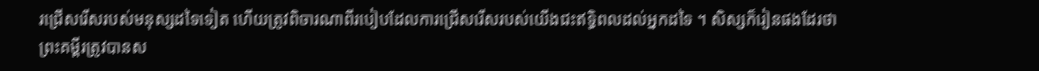រជ្រើសរើសរបស់មនុស្សដទៃទៀត ហើយត្រូវពិចារណាពីរបៀបដែលការជ្រើសរើសរបស់យើងជះឥទ្ធិពលដល់អ្នកដទៃ ។ សិស្សក៏រៀនផងដែរថា ព្រះគម្ពីរត្រូវបានស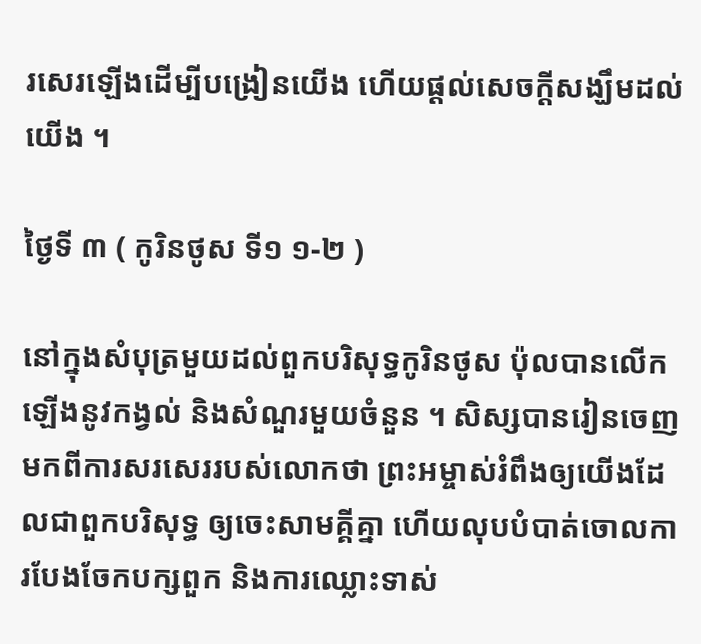រសេរឡើងដើម្បីបង្រៀនយើង ហើយផ្ដល់សេចក្ដីសង្ឃឹមដល់យើង ។

ថ្ងៃទី ៣ ( កូរិនថូស ទី១ ១-២ )

នៅក្នុងសំបុត្រមួយដល់ពួកបរិសុទ្ធកូរិនថូស ប៉ុលបានលើកឡើងនូវកង្វល់ និងសំណួរមួយចំនួន ។ សិស្សបានរៀនចេញមកពីការសរសេររបស់លោកថា ព្រះអម្ចាស់រំពឹងឲ្យយើងដែលជាពួកបរិសុទ្ធ ឲ្យចេះសាមគ្គីគ្នា ហើយលុបបំបាត់ចោលការបែងចែកបក្សពួក និងការឈ្លោះទាស់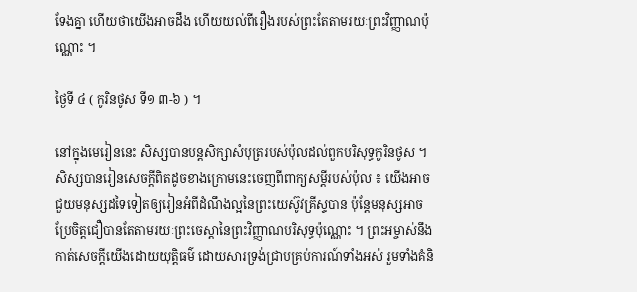ទែងគ្នា ហើយថាយើងអាចដឹង ហើយយល់ពីរឿងរបស់ព្រះតែតាមរយៈព្រះវិញ្ញាណប៉ុណ្ណោះ ។

ថ្ងៃទី ៤ ( កូរិនថូស ទី១ ៣-៦ ) ។

នៅក្នុងមេរៀននេះ សិស្សបានបន្តសិក្សាសំបុត្ររបស់ប៉ុលដល់ពួកបរិសុទ្ធកូរិនថូស ។ សិស្សបានរៀនសេចក្ដីពិតដូចខាងក្រោមនេះចេញពីពាក្យសម្ដីរបស់ប៉ុល ៖ យើងអាចជួយមនុស្សដទៃទៀតឲ្យរៀនអំពីដំណឹងល្អនៃព្រះយេស៊ូវគ្រីស្ទបាន ប៉ុន្តែមនុស្សអាចប្រែចិត្តជឿបានតែតាមរយៈព្រះចេស្ដានៃព្រះវិញ្ញាណបរិសុទ្ធប៉ុណ្ណោះ ។ ព្រះអម្ចាស់នឹងកាត់សេចក្ដីយើងដោយយុត្តិធម៌ ដោយសារទ្រង់ជ្រាបគ្រប់ការណ៍ទាំងអស់ រួមទាំងគំនិ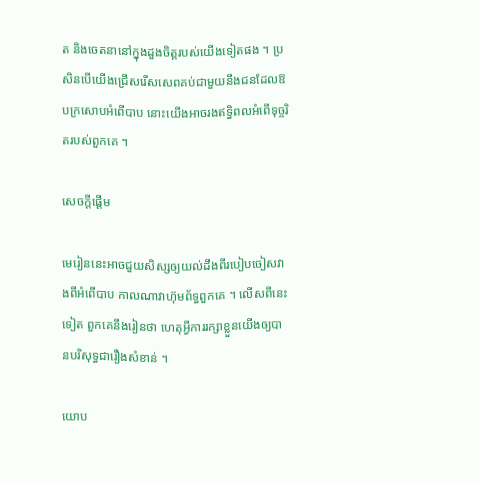ត និងចេតនានៅក្នុងដួងចិត្តរបស់យើងទៀតផង ។ ប្រសិនបើយើងជ្រើសរើសសេពគប់ជាមួយនឹងជនដែលឱបក្រសោបអំពើបាប នោះយើងអាចរងឥទ្ធិពលអំពើទុច្ចរិតរបស់ពួកគេ ។

សេចក្តីផ្ដើម

មេរៀននេះអាចជួយសិស្សឲ្យយល់ដឹងពីរបៀបចៀសវាងពីអំពើបាប កាលណាវាហ៊ុមព័ទ្ធពួកគេ ។ លើសពីនេះទៀត ពួកគេនឹងរៀនថា ហេតុអ្វីការរក្សាខ្លួនយើងឲ្យបានបរិសុទ្ធជារឿងសំខាន់ ។

យោប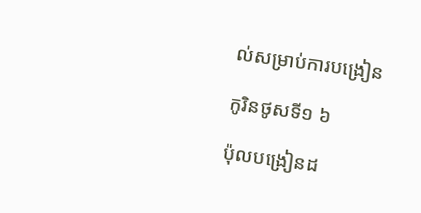ល់សម្រាប់ការបង្រៀន

កូរិនថូសទី១ ៦

ប៉ុលបង្រៀនដ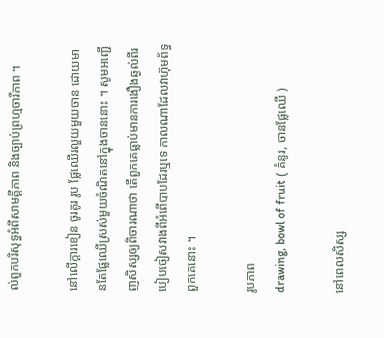ល់ពួកបរិសុទ្ធអំពីសាមគ្គីភាព និងច្បាប់ព្រហ្មចារីភាព ។

នៅលើក្តារខៀន ចូរគូរ រូប ផ្លែឈើរលួយមួយចាន ដោយមានតែផ្លែឈើស្រស់មួយចំណិតនៅក្នុងចាននោះ ។ សូមអញ្ជើញសិស្សឲ្យពិចារណាថា តើពួកគេធ្លាប់មានការងឿងឆ្ងល់ពីរបៀបចៀសវាងពីអំពើបាបដែរឬទេ កាលណាដែលវាហ៊ុមព័ទ្ធពួកគេនោះ ។

រូបភាព
drawing, bowl of fruit ( គំនូរ, ចានផ្លែឈើ )

នៅពេលសិស្ស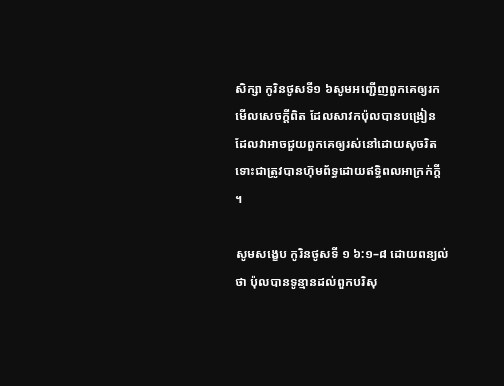សិក្សា កូរិនថូសទី១ ៦សូមអញ្ជើញពួកគេឲ្យរកមើលសេចក្ដីពិត ដែលសាវកប៉ុលបានបង្រៀន ដែលវាអាចជួយពួកគេឲ្យរស់នៅដោយសុចរិត ទោះជាត្រូវបានហ៊ុមព័ទ្ធដោយឥទ្ធិពលអាក្រក់ក្ដី ។

សូមសង្ខេប កូរិនថូសទី ១ ៦:១–៨ ដោយពន្យល់ថា ប៉ុលបានទូន្មានដល់ពួកបរិសុ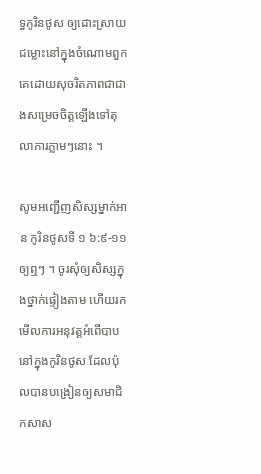ទ្ធកូរិនថូស ឲ្យដោះស្រាយជម្លោះនៅក្នុងចំណោមពួកគេដោយសុចរិតភាពជាជាងសម្រេចចិត្តឡើងទៅតុលាការភ្លាមៗនោះ ។

សូមអញ្ជើញសិស្សម្នាក់អាន កូរិនថូសទី ១ ៦:៩-១១ឲ្យឮៗ ។ ចូរសុំឲ្យសិស្សក្នុងថ្នាក់ផ្ទៀងតាម ហើយរកមើលការអនុវត្តអំពើបាបនៅក្នុងកូរិនថូស ដែលប៉ុលបានបង្រៀនឲ្យសមាជិកសាស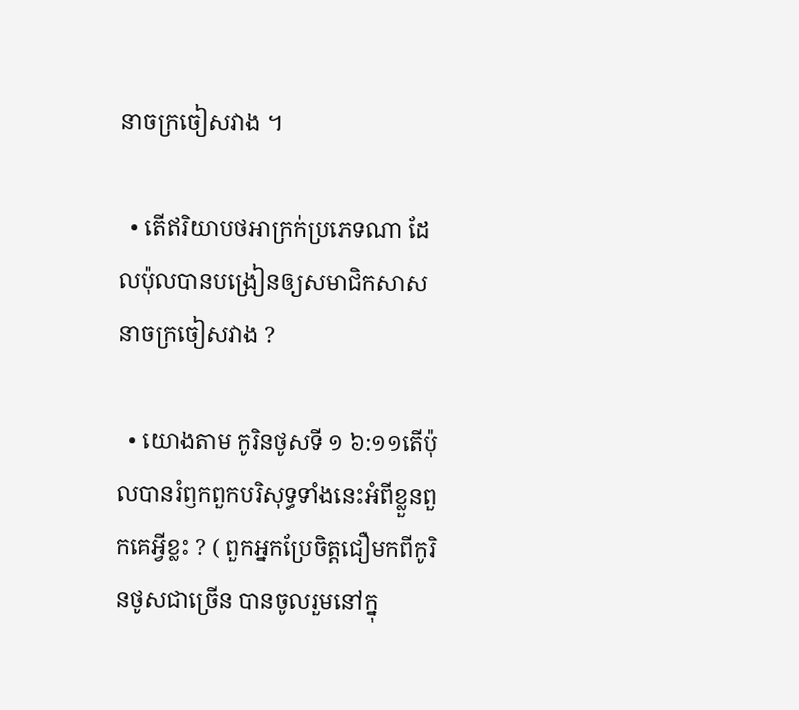នាចក្រចៀសវាង ។

  • តើឥរិយាបថអាក្រក់ប្រភេទណា ដែលប៉ុលបានបង្រៀនឲ្យសមាជិកសាសនាចក្រចៀសវាង ?

  • យោងតាម កូរិនថូសទី ១ ៦:១១តើប៉ុលបានរំឭកពួកបរិសុទ្ធទាំងនេះអំពីខ្លួនពួកគេអ្វីខ្លះ ? ( ពួកអ្នកប្រែចិត្តជឿមកពីកូរិនថូសជាច្រើន បានចូលរួមនៅក្នុ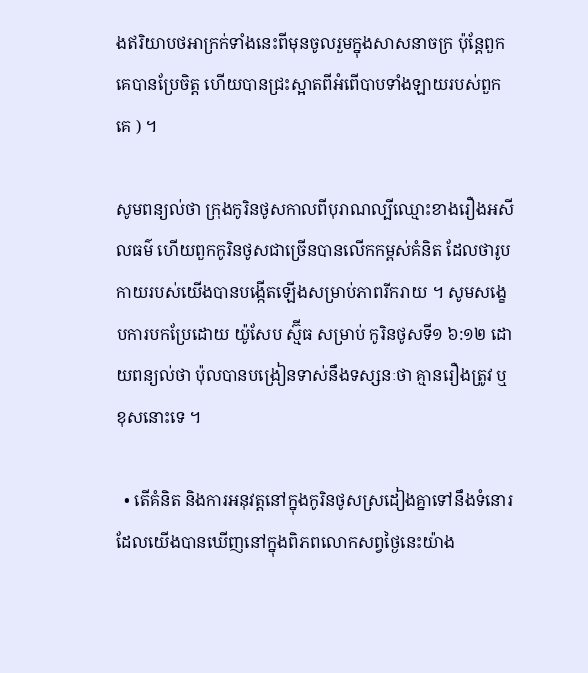ងឥរិយាបថអាក្រក់ទាំងនេះពីមុនចូលរួមក្នុងសាសនាចក្រ ប៉ុន្តែពួកគេបានប្រែចិត្ត ហើយបានជ្រះស្អាតពីអំពើបាបទាំងឡាយរបស់ពួកគេ ) ។

សូមពន្យល់ថា ក្រុងកូរិនថូសកាលពីបុរាណល្បីឈ្មោះខាងរឿងអសីលធម៌ ហើយពួកកូរិនថូសជាច្រើនបានលើកកម្ពស់គំនិត ដែលថារូបកាយរបស់យើងបានបង្កើតឡើងសម្រាប់ភាពរីករាយ ។ សូមសង្ខេបការបកប្រែដោយ យ៉ូសែប ស្ម៊ីធ សម្រាប់ កូរិនថូសទី១ ៦:១២ ដោយពន្យល់ថា ប៉ុលបានបង្រៀនទាស់នឹងទស្សនៈថា គ្មានរឿងត្រូវ ឬខុសនោះទេ ។

  • តើគំនិត និងការអនុវត្តនៅក្នុងកូរិនថូសស្រដៀងគ្នាទៅនឹងទំនោរដែលយើងបានឃើញនៅក្នុងពិភពលោកសព្វថ្ងៃនេះយ៉ាង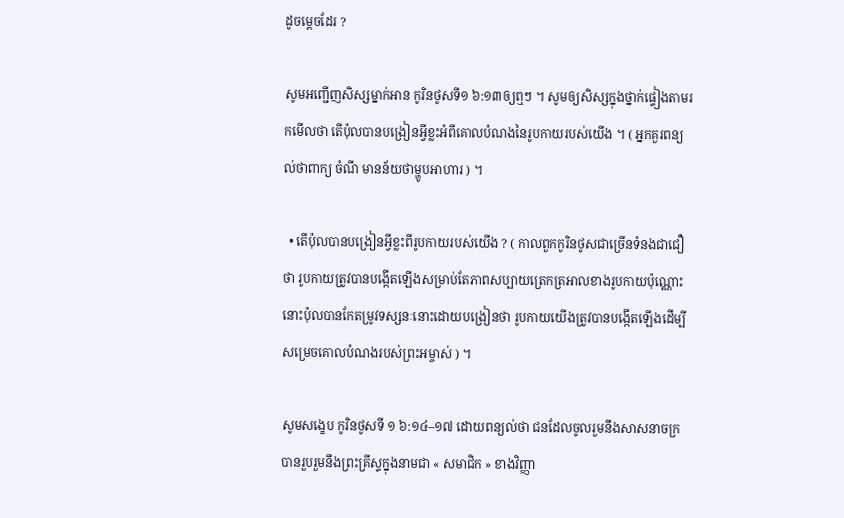ដូចម្ដេចដែរ ?

សូមអញ្ជើញសិស្សម្នាក់អាន កូរិនថូសទី១ ៦:១៣ឲ្យឮៗ ។ សូមឲ្យសិស្សក្នុងថ្នាក់ផ្ទៀងតាមរកមើលថា តើប៉ុលបានបង្រៀនអ្វីខ្លះអំពីគោលបំណងនៃរូបកាយរបស់យើង ។ ( អ្នកគួរពន្យល់ថាពាក្យ ចំណី មានន័យថាម្ហូបអាហារ ) ។

  • តើប៉ុលបានបង្រៀនអ្វីខ្លះពីរូបកាយរបស់យើង ? ( កាលពួកកូរិនថូសជាច្រើនទំនងជាជឿថា រូបកាយត្រូវបានបង្កើតឡើងសម្រាប់តែភាពសប្បាយត្រេកត្រអាលខាងរូបកាយប៉ុណ្ណោះ នោះប៉ុលបានកែតម្រូវទស្សនៈនោះដោយបង្រៀនថា រូបកាយយើងត្រូវបានបង្កើតឡើងដើម្បីសម្រេចគោលបំណងរបស់ព្រះអម្ចាស់ ) ។

សូមសង្ខេប កូរិនថូសទី ១ ៦:១៤–១៧ ដោយពន្យល់ថា ជនដែលចូលរួមនឹងសាសនាចក្រ បានរួបរួមនឹងព្រះគ្រីស្ទក្នុងនាមជា « សមាជិក » ខាងវិញ្ញា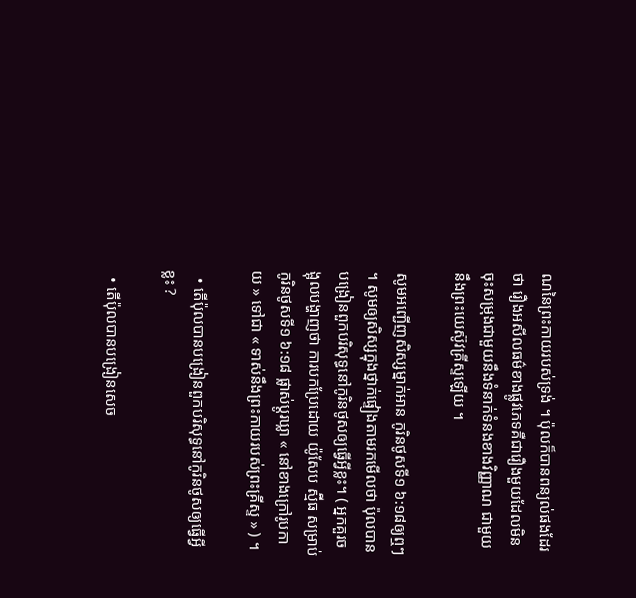ណនៃព្រះកាយរបស់ទ្រង់ ។ ប៉ុលក៏បានពន្យល់ផងដែរថា រឿងអសីលធម៌ខាងផ្លូវភេទគឺជារឿងមួយដែលមិនចុះសម្រុងជាមួយនឹងទំនាក់ទំនងខាងវិញ្ញាណ ជាមួយនឹងព្រះយេស៊ូវគ្រីស្ទឡើយ ។

សូមអញ្ជើញសិស្សម្នាក់អាន កូរិនថូសទី១ ៦:១៨ឲ្យឮៗ ។ សូមឲ្យសិស្សក្នុងថ្នាក់ផ្ទៀងតាមរកមើលថា ប៉ុលបានបង្រៀនពួកបរិសុទ្ធនៅកូរិនថូសឲ្យធ្វើអ្វីខ្លះ។ ( អ្នកគួរចង្អុលបង្ហាញថា ការបកប្រែដោយ យ៉ូសែប ស្ម៊ីធ សម្រាប់ កូរិនថូសទី១ ៦:១៨ ផ្លាស់ប្ដូរឃ្លា « នៅខាងក្រៅរូបកាយ » ទៅជា « ទាស់នឹងព្រះកាយរបស់ព្រះគ្រីស្ទ » ) ។

  • តើប៉ុលបានបង្រៀនពួកបរិសុទ្ធនៅកូរិនថូសឲ្យធ្វើអ្វីខ្លះ ?

  • តើប៉ុលបានបង្រៀនសេច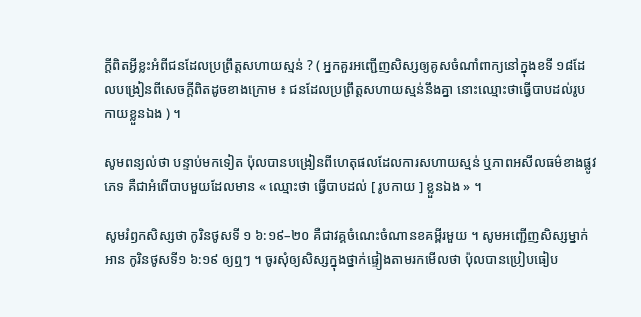ក្ដីពិតអ្វីខ្លះអំពីជនដែលប្រព្រឹត្តសហាយស្មន់ ? ( អ្នកគួរអញ្ជើញសិស្សឲ្យគូសចំណាំពាក្យនៅក្នុងខទី ១៨ដែលបង្រៀនពីសេចក្ដីពិតដូចខាងក្រោម ៖ ជនដែលប្រព្រឹត្តសហាយស្មន់នឹងគ្នា នោះឈ្មោះថាធ្វើបាបដល់រូបកាយខ្លួនឯង ) ។

សូមពន្យល់ថា បន្ទាប់មកទៀត ប៉ុលបានបង្រៀនពីហេតុផលដែលការសហាយស្មន់ ឬភាពអសីលធម៌ខាងផ្លូវភេទ គឺជាអំពើបាបមួយដែលមាន « ឈ្មោះថា ធ្វើបាបដល់ [ រូបកាយ ] ខ្លួនឯង » ។

សូមរំឭកសិស្សថា កូរិនថូសទី ១ ៦:១៩–២០ គឺជាវគ្គចំណេះចំណានខគម្ពីរមួយ ។ សូមអញ្ជើញសិស្សម្នាក់អាន កូរិនថូសទី១ ៦:១៩ ឲ្យឮៗ ។ ចូរសុំឲ្យសិស្សក្នុងថ្នាក់ផ្ទៀងតាមរកមើលថា ប៉ុលបានប្រៀបធៀប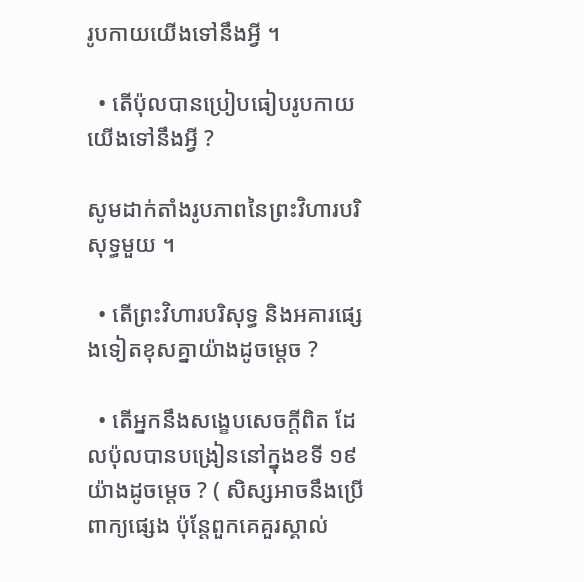រូបកាយយើងទៅនឹងអ្វី ។

  • តើប៉ុលបានប្រៀបធៀបរូបកាយយើងទៅនឹងអ្វី ?

សូមដាក់តាំងរូបភាពនៃព្រះវិហារបរិសុទ្ធមួយ ។

  • តើព្រះវិហារបរិសុទ្ធ និងអគារផ្សេងទៀតខុសគ្នាយ៉ាងដូចម្តេច ?

  • តើអ្នកនឹងសង្ខេបសេចក្ដីពិត ដែលប៉ុលបានបង្រៀននៅក្នុងខទី ១៩ យ៉ាងដូចម្ដេច ? ( សិស្សអាចនឹងប្រើពាក្យផ្សេង ប៉ុន្តែពួកគេគួរស្គាល់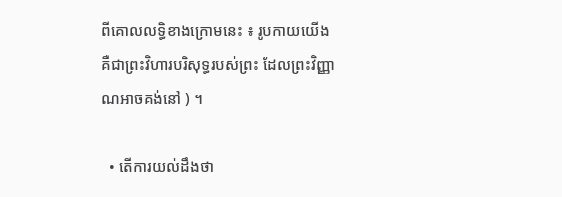ពីគោលលទ្ធិខាងក្រោមនេះ ៖ រូបកាយយើងគឺជាព្រះវិហារបរិសុទ្ធរបស់ព្រះ ដែលព្រះវិញ្ញាណអាចគង់នៅ ) ។

  • តើការយល់ដឹងថា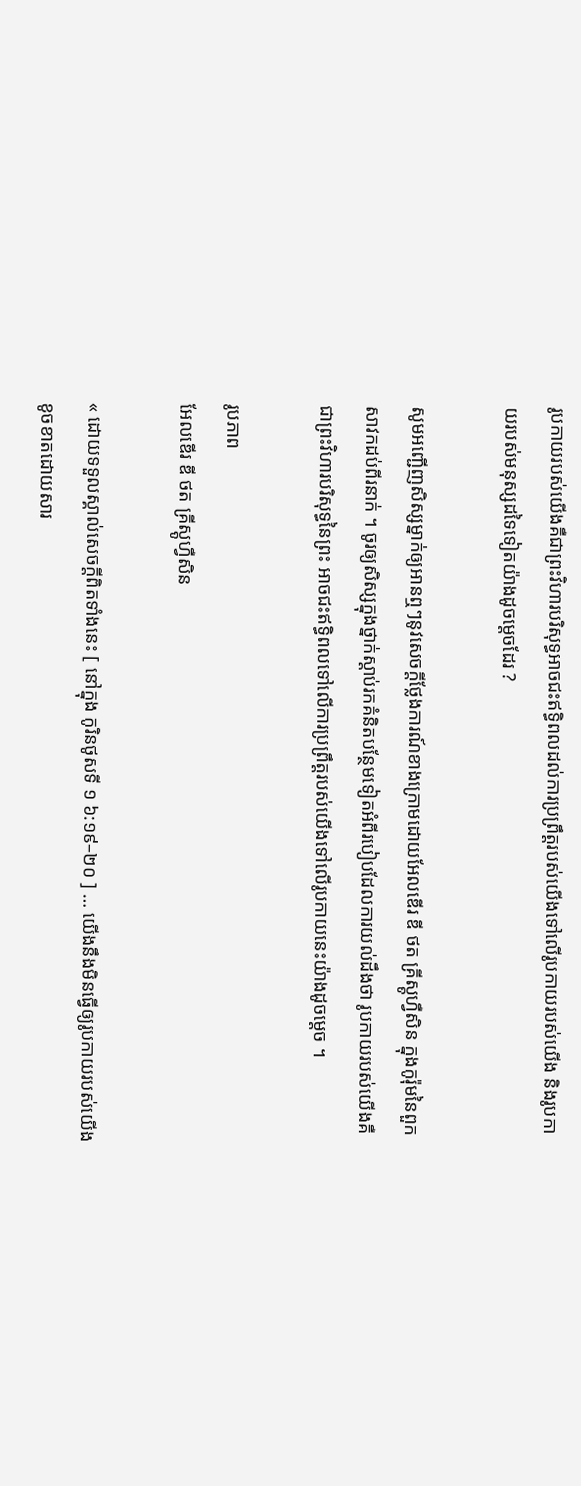រូបកាយរបស់យើងគឺជាព្រះវិហារបរិសុទ្ធអាចជះឥទ្ធិពលដល់ការប្រព្រឹត្តរបស់យើងទៅលើរូបកាយរបស់យើង និងរូបកាយរបស់មនុស្សដទៃទៀតយ៉ាងដូចម្ដេចដែរ ?

សូមអញ្ជើញសិស្សម្នាក់ឲ្យអានឮៗនូវសេចក្ដីថ្លែងការណ៍ខាងក្រោមដោយអែលឌើរ ឌី ថត គ្រីស្តូហ្វឺសិន ក្នុងកូរ៉ុមនៃពួកសាវកដប់ពីរនាក់ ។ ចូរឲ្យសិស្សក្នុងថ្នាក់ស្ដាប់រកគំនិតបន្ថែមទៀតអំពីរបៀបដែលការយល់ដឹងថា រូបកាយរបស់យើងគឺជាព្រះវិហារបរិសុទ្ធនៃព្រះ អាចជះឥទ្ធិពលទៅលើការប្រព្រឹត្តរបស់យើងទៅលើរូបកាយនេះយ៉ាងដូចម្ដេច ។

រូបភាព
អែលឌើរ ឌី ថត គ្រីស្តូហ្វឺសិន

« ដោយទទួលស្គាល់សេចក្ដីពិតទាំងនេះ [ នៅក្នុង កូរិនថូសទី ១ ៦:១៩–២០ ] … យើងនឹងមិនធ្វើឲ្យរូបកាយរបស់យើងខូចខាតដោយសារ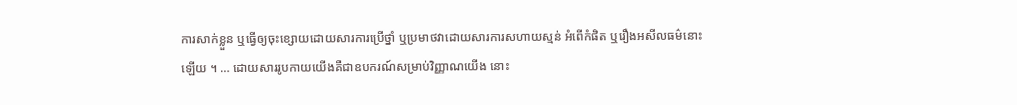ការសាក់ខ្លួន ឬធ្វើឲ្យចុះខ្សោយដោយសារការប្រើថ្នាំ ឬប្រមាថវាដោយសារការសហាយស្មន់ អំពើកំផិត ឬរឿងអសីលធម៌នោះឡើយ ។ … ដោយសាររូបកាយយើងគឺជាឧបករណ៍សម្រាប់វិញ្ញាណយើង នោះ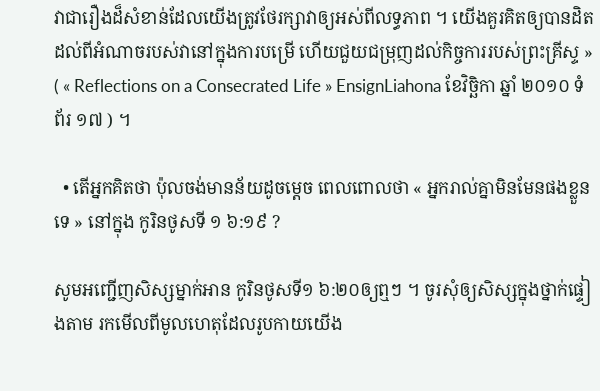វាជារឿងដ៏សំខាន់ដែលយើងត្រូវថែរក្សាវាឲ្យអស់ពីលទ្ធភាព ។ យើងគួរគិតឲ្យបានដិតដល់ពីអំណាចរបស់វានៅក្នុងការបម្រើ ហើយជួយជម្រុញដល់កិច្ចការរបស់ព្រះគ្រីស្ទ » ( « Reflections on a Consecrated Life » EnsignLiahona ខែវិច្ឆិកា ឆ្នាំ ២០១០ ទំព័រ ១៧ ) ។

  • តើអ្នកគិតថា ប៉ុលចង់មានន័យដូចម្ដេច ពេលពោលថា « អ្នករាល់គ្នាមិនមែនផងខ្លួនទេ » នៅក្នុង កូរិនថូសទី ១ ៦:១៩ ?

សូមអញ្ជើញសិស្សម្នាក់អាន កូរិនថូសទី១ ៦:២០ឲ្យឮៗ ។ ចូរសុំឲ្យសិស្សក្នុងថ្នាក់ផ្ទៀងតាម រកមើលពីមូលហេតុដែលរូបកាយយើង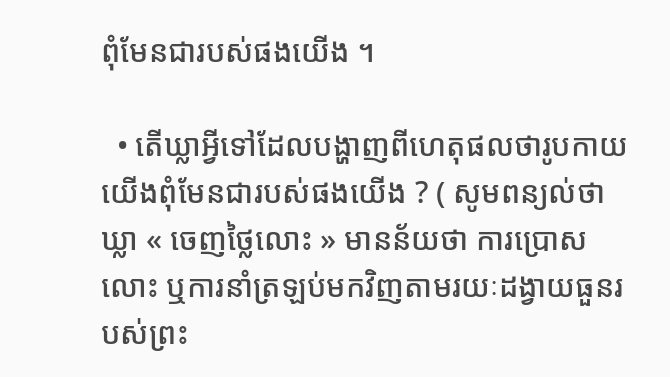ពុំមែនជារបស់ផងយើង ។

  • តើឃ្លាអ្វីទៅដែលបង្ហាញពីហេតុផលថារូបកាយយើងពុំមែនជារបស់ផងយើង ? ( សូមពន្យល់ថាឃ្លា « ចេញថ្លៃលោះ » មានន័យថា ការប្រោសលោះ ឬការនាំត្រឡប់មកវិញតាមរយៈដង្វាយធួនរបស់ព្រះ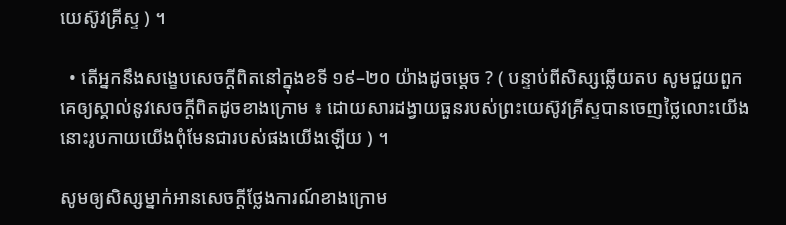យេស៊ូវគ្រីស្ទ ) ។

  • តើអ្នកនឹងសង្ខេបសេចក្ដីពិតនៅក្នុងខទី ១៩–២០ យ៉ាងដូចម្ដេច ? ( បន្ទាប់ពីសិស្សឆ្លើយតប សូមជួយពួកគេឲ្យស្គាល់នូវសេចក្ដីពិតដូចខាងក្រោម ៖ ដោយសារដង្វាយធួនរបស់ព្រះយេស៊ូវគ្រីស្ទបានចេញថ្លៃលោះយើង នោះរូបកាយយើងពុំមែនជារបស់ផងយើងឡើយ ) ។

សូមឲ្យសិស្សម្នាក់អានសេចក្ដីថ្លែងការណ៍ខាងក្រោម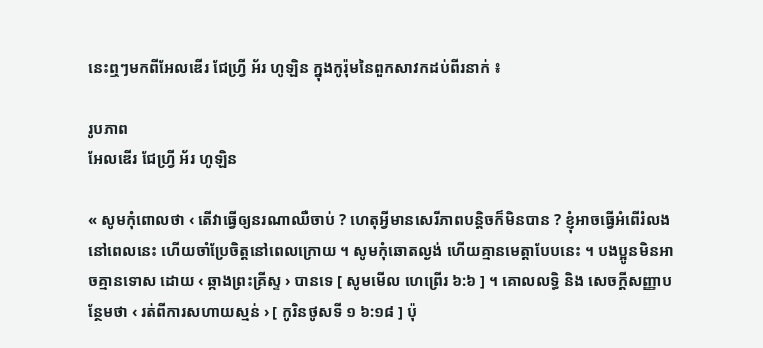នេះឮៗមកពីអែលឌើរ ជែហ្វ្រី អ័រ ហូឡិន ក្នុងកូរ៉ុមនៃពួកសាវកដប់ពីរនាក់ ៖

រូបភាព
អែលឌើរ ជែហ្វ្រី អ័រ ហូឡិន

« សូមកុំពោលថា ‹ តើវាធ្វើឲ្យនរណាឈឺចាប់ ? ហេតុអ្វីមានសេរីភាពបន្តិចក៏មិនបាន ? ខ្ញុំអាចធ្វើអំពើរំលងនៅពេលនេះ ហើយចាំប្រែចិត្តនៅពេលក្រោយ ។ សូមកុំឆោតល្ងង់ ហើយគ្មានមេត្តាបែបនេះ ។ បងប្អូនមិនអាចគ្មានទោស ដោយ ‹ ឆ្កាងព្រះគ្រីស្ទ › បានទេ [ សូមមើល ហេព្រើរ ៦:៦ ] ។ គោលលទ្ធិ និង សេចក្តីសញ្ញាបន្ថែមថា ‹ រត់ពីការសហាយស្មន់ › [ កូរិនថូសទី ១ ៦:១៨ ] ប៉ុ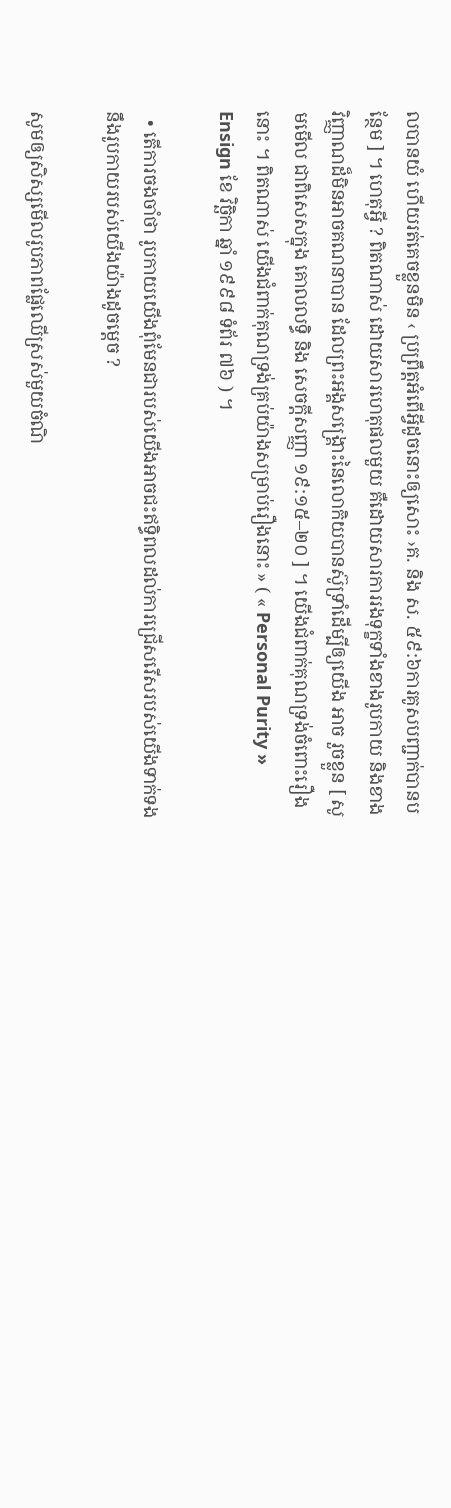លបានយំ ហើយរត់គេចខ្លួនមិន ‹ ប្រព្រឹត្តអំពើអ្វីដូចនោះឲ្យសោះ ›គ. និង ស. ៥៩:៦ការគូសបញ្ជាក់បានបន្ថែម ] ។ ហេតុអ្វី ? ពិតណាស់ ដោយសារហេតុផលមួយ គឺដោយសារការរងទុក្ខទាំងខាងរូបកាយ និងខាងវិញ្ញាណដ៏មិនអាចគណនាបាន ដែលព្រះអង្គសង្គ្រោះនៃលោកិយបានស៊ូទ្រាំដើម្បីឲ្យយើង អាច រួចខ្លួន [ សូមមើល ជាពិសេសក្នុង គោលលទ្ធិ និង សេចក្តីសញ្ញា ១៩:១៥–២០ ] ។ យើងជំពាក់គុណទ្រង់ចំពោះរឿងនោះ ។ ពិតណាស់ យើងជំពាក់គុណទ្រង់គ្រប់យ៉ាងសម្រាប់រឿងនោះ » ( « Personal Purity » Ensign ខែ វិច្ឆិកា ឆ្នាំ ១៩៩៨ ទំព័រ ៧៦ ) ។

  • តើការចងចាំថា រូបកាយយើងពុំមែនជារបស់យើងអាចជះឥទ្ធិពលដល់ការជ្រើសរើសរបស់យើងទាក់ទងនឹងរូបកាយរបស់យើងយ៉ាងដូចម្ដេច ?

សូមឲ្យសិស្សមើលរូបភាពផ្លែឈើស្រស់មួយចំណិ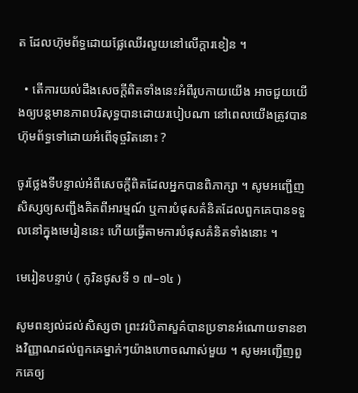ត ដែលហ៊ុមព័ទ្ធដោយផ្លែឈើរលួយនៅលើក្ដារខៀន ។

  • តើការយល់ដឹងសេចក្ដីពិតទាំងនេះអំពីរូបកាយយើង អាចជួយយើងឲ្យបន្តមានភាពបរិសុទ្ធបានដោយរបៀបណា នៅពេលយើងត្រូវបានហ៊ុមព័ទ្ធទៅដោយអំពើទុច្ចរិតនោះ ?

ចូរថ្លែងទីបន្ទាល់អំពីសេចក្ដីពិតដែលអ្នកបានពិភាក្សា ។ សូមអញ្ជើញសិស្សឲ្យសញ្ជឹងគិតពីអារម្មណ៍ ឬការបំផុសគំនិតដែលពួកគេបានទទួលនៅក្នុងមេរៀននេះ ហើយធ្វើតាមការបំផុសគំនិតទាំងនោះ ។

មេរៀនបន្ទាប់ ( កូរិនថូសទី ១ ៧–១៤ )

សូមពន្យល់ដល់សិស្សថា ព្រះវរបិតាសួគ៌បានប្រទានអំណោយទានខាងវិញ្ញាណដល់ពួកគេម្នាក់ៗយ៉ាងហោចណាស់មួយ ។ សូមអញ្ជើញពួកគេឲ្យ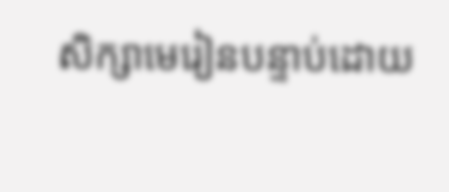សិក្សាមេរៀនបន្ទាប់ដោយ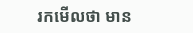រកមើលថា មាន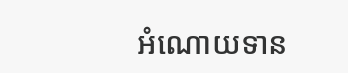អំណោយទាន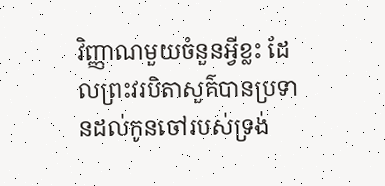វិញ្ញាណមួយចំនួនអ្វីខ្លះ ដែលព្រះវរបិតាសួគ៌បានប្រទានដល់កូនចៅរបស់ទ្រង់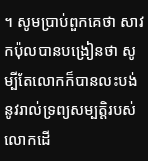។ សូមប្រាប់ពួកគេថា សាវកប៉ុលបានបង្រៀនថា សូម្បីតែលោកក៏បានលះបង់នូវរាល់ទ្រព្យសម្បត្តិរបស់លោកដើ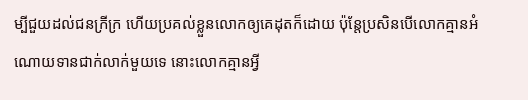ម្បីជួយដល់ជនក្រីក្រ ហើយប្រគល់ខ្លួនលោកឲ្យគេដុតក៏ដោយ ប៉ុន្តែប្រសិនបើលោកគ្មានអំណោយទានជាក់លាក់មួយទេ នោះលោកគ្មានអ្វី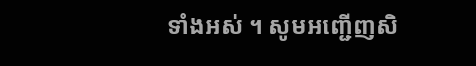ទាំងអស់ ។ សូមអញ្ជើញសិ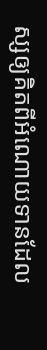ស្សឲ្យគិតពីអំណោយទានដែល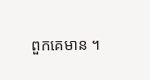ពួកគេមាន ។